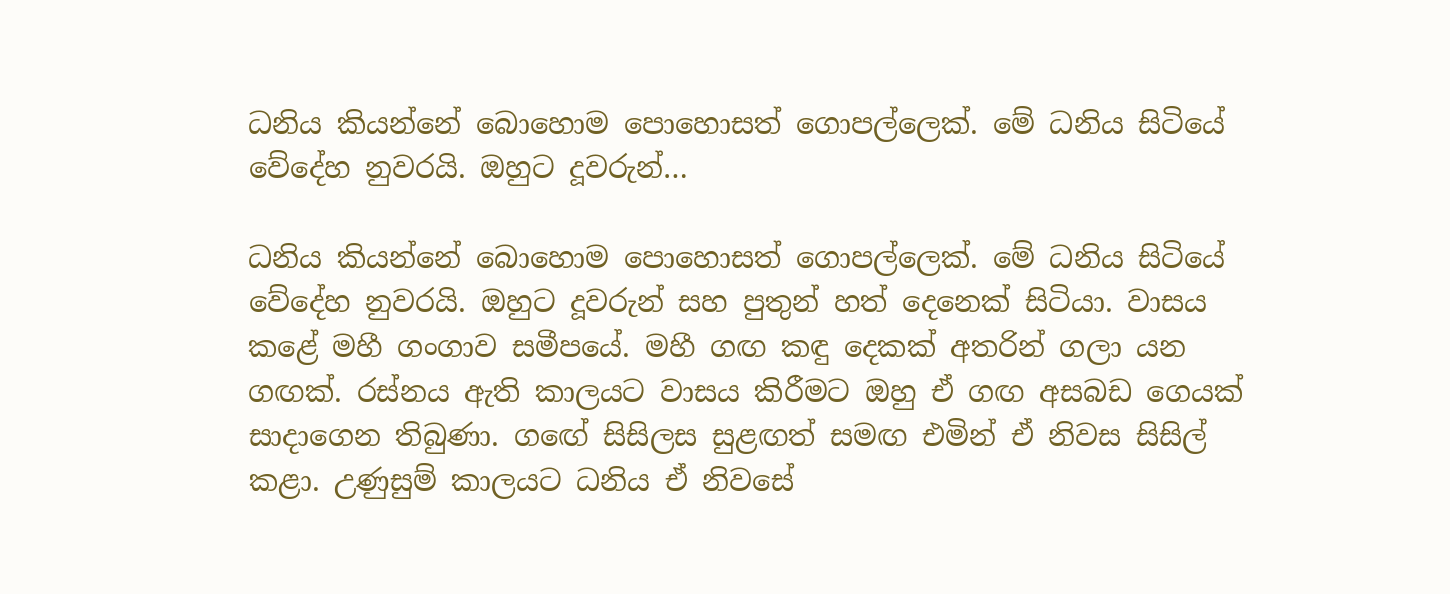ධනිය කියන්නේ බොහොම පොහොසත් ගොපල්ලෙක්. මේ ධනිය සිටියේ වේදේහ නුවරයි. ඔහුට දූවරුන්…

ධනිය කියන්නේ බොහොම පොහොසත් ගොපල්ලෙක්. මේ ධනිය සිටියේ වේදේහ නුවරයි. ඔහුට දූවරුන් සහ පුතුන් හත් දෙනෙක් සිටියා. වාසය කළේ මහී ගංගාව සමීපයේ. මහී ගඟ කඳු දෙකක් අතරින් ගලා යන ගඟක්. රස්නය ඇති කාලයට වාසය කිරීමට ඔහු ඒ ගඟ අසබඩ ගෙයක් සාදාගෙන තිබුණා. ගඟේ සිසිලස සුළඟත් සමඟ එමින් ඒ නිවස සිසිල් කළා. උණුසුම් කාලයට ධනිය ඒ නිවසේ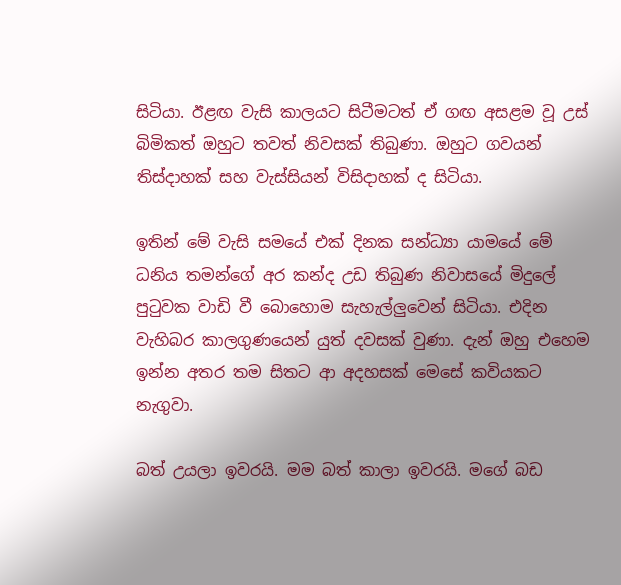සිටියා. ඊළඟ වැසි කාලයට සිටීමටත් ඒ ගඟ අසළම වූ උස් බිමිකත් ඔහුට තවත් නිවසක් තිබුණා. ඔහුට ගවයන් තිස්දාහක් සහ වැස්සියන් විසිදාහක් ද සිටියා.

ඉතින් මේ වැසි සමයේ එක් දිනක සන්ධ්‍යා යාමයේ මේ ධනිය තමන්ගේ අර කන්ද උඩ තිබුණ නිවාසයේ මිදුලේ පුටුවක වාඩි වී බොහොම සැහැල්ලුවෙන් සිටියා. එදින වැහිබර කාලගුණයෙන් යුත් දවසක් වුණා. දැන් ඔහු එහෙම ඉන්න අතර තම සිතට ආ අදහසක් මෙසේ කවියකට නැගුවා.

බත් උයලා ඉවරයි. මම බත් කාලා ඉවරයි. මගේ බඩ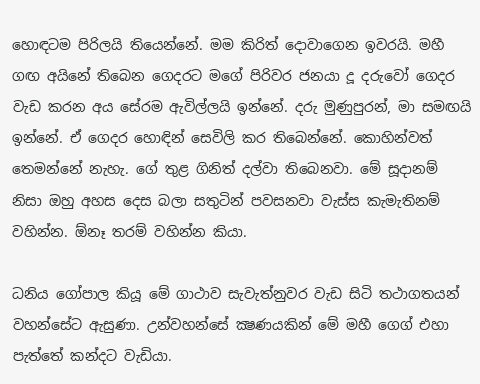හොඳටම පිරිලයි තියෙන්නේ. මම කිරිත් දොවාගෙන ඉවරයි. මහී ගඟ අයිනේ තිබෙන ගෙදරට මගේ පිරිවර ජනයා දූ දරුවෝ ගෙදර වැඩ කරන අය සේරම ඇවිල්ලයි ඉන්නේ. දරු මුණුපුරන්, මා සමඟයි ඉන්නේ. ඒ ගෙදර හොඳින් සෙවිලි කර තිබෙන්නේ. කොහින්වත් තෙමන්නේ නැහැ. ගේ තුළ ගිනිත් දල්වා තිබෙනවා. මේ සූදානම් නිසා ඔහු අහස දෙස බලා සතුටින් පවසනවා වැස්ස කැමැතිනම් වහින්න. ඕනෑ තරම් වහින්න කියා.

ධනිය ගෝපාල කියූ මේ ගාථාව සැවැත්නුවර වැඩ සිටි තථාගතයන් වහන්සේට ඇසුණා. උන්වහන්සේ ක්‍ෂණයකින් මේ මහී ගෙග් එහා පැත්තේ කන්දට වැඩියා.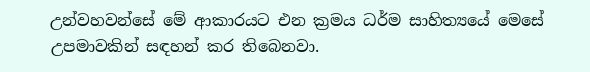උන්වහවන්සේ මේ ආකාරයට එන ක්‍රමය ධර්ම සාහිත්‍යයේ මෙසේ උපමාවකින් සඳහන් කර තිබෙනවා.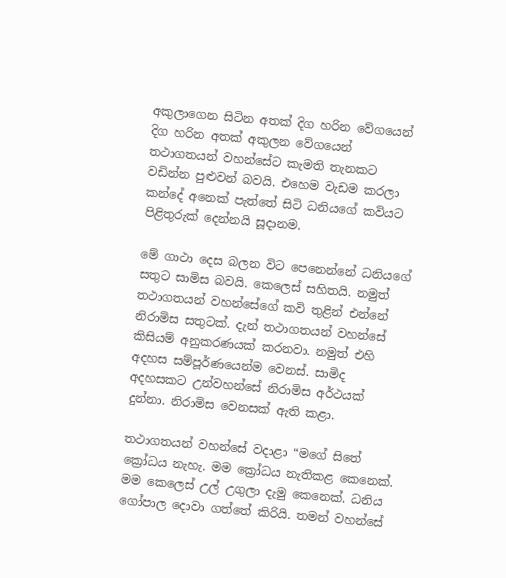අකුලාගෙන සිටින අතක් දිග හරින වේගයෙන් දිග හරින අතක් අකුලන වේගයෙන් තථාගතයන් වහන්සේට කැමති තැනකට වඩින්න පුළුවන් බවයි. එහෙම වැඩම කරලා කන්දේ අනෙක් පැත්තේ සිටි ධනියගේ කවියට පිළිතුරුක් දෙන්නයි සූදානම.

මේ ගාථා දෙස බලන විට පෙනෙන්නේ ධනියගේ සතුට සාමිස බවයි. කෙලෙස් සහිතයි. නමුත් තථාගතයන් වහන්සේගේ කවි තුළින් එන්නේ නිරාමිස සතුටක්. දැන් තථාගතයන් වහන්සේ කිසියම් අනුකරණයක් කරනවා. නමුත් එහි අදහස සම්පූර්ණයෙන්ම වෙනස්. සාමිද අදහසකට උන්වහන්සේ නිරාමිස අර්ථයක් දුන්නා. නිරාමිස වෙනසක් ඇති කළා.

තථාගතයන් වහන්සේ වදාළා “මගේ සිතේ ක්‍රෝධය නැහැ. මම ක්‍රෝධය නැතිකළ කෙනෙක්. මම කෙලෙස් උල් උගුලා දැමු කෙනෙක්. ධනිය ගෝපාල දොවා ගත්තේ කිරියි. තමන් වහන්සේ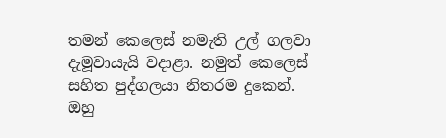තමන් කෙලෙස් නමැති උල් ගලවා දැමූවායැයි වදාළා. නමුත් කෙලෙස් සහිත පුද්ගලයා නිතරම දුකෙන්. ඔහු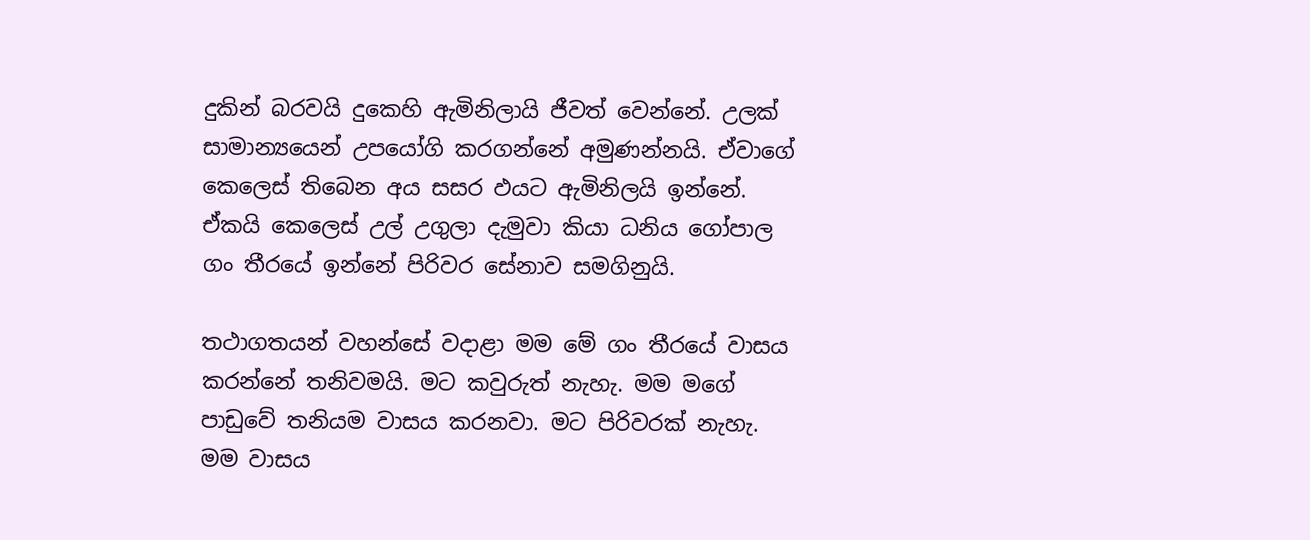දුකින් බරවයි දුකෙහි ඇමිනිලායි ජීවත් වෙන්නේ. උලක් සාමාන්‍යයෙන් උපයෝගි කරගන්නේ අමුණන්නයි. ඒවාගේ කෙලෙස් තිබෙන අය සසර ඵයට ඇමිනිලයි ඉන්නේ. ඒකයි කෙලෙස් උල් උගුලා දැමුවා කියා ධනිය ගෝපාල ගං තීරයේ ඉන්නේ පිරිවර සේනාව සමගිනුයි.

තථාගතයන් වහන්සේ වදාළා මම මේ ගං තීරයේ වාසය කරන්නේ තනිවමයි. මට කවුරුත් නැහැ. මම මගේ පාඩුවේ තනියම වාසය කරනවා. මට පිරිවරක් නැහැ. මම වාසය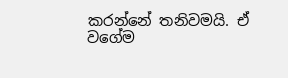කරන්නේ තනිවමයි. ඒ වගේම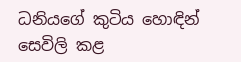ධනියගේ කුටිය හොඳින් සෙවිලි කළ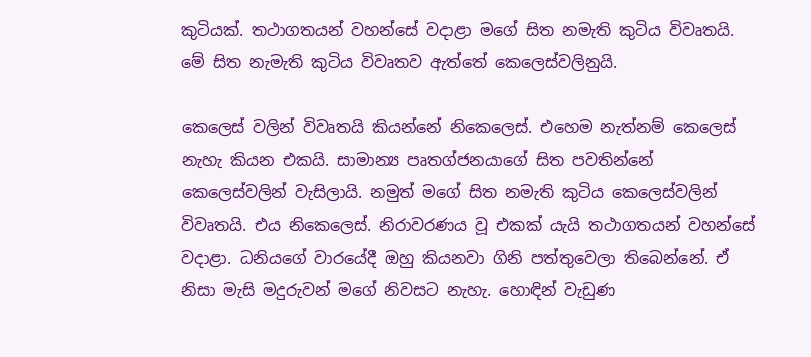කුටියක්. තථාගතයන් වහන්සේ වදාළා මගේ සිත නමැති කුටිය විවෘතයි. මේ සිත නැමැති කුටිය විවෘතව ඇත්තේ කෙලෙස්වලිනුයි.

කෙලෙස් වලින් විවෘතයි කියන්නේ නිකෙලෙස්. එහෙම නැත්නම් කෙලෙස් නැහැ කියන එකයි. සාමාන්‍ය පෘතග්ජනයාගේ සිත පවතින්නේ කෙලෙස්වලින් වැසිලායි. නමුත් මගේ සිත නමැති කුටිය කෙලෙස්වලින් විවෘතයි. එය නිකෙලෙස්. නිරාවරණය වූ එකක් යැයි තථාගතයන් වහන්සේ වදාළා. ධනියගේ වාරයේදී ඔහු කියනවා ගිනි පත්තුවෙලා තිබෙන්නේ. ඒ නිසා මැසි මදුරුවන් මගේ නිවසට නැහැ. හොඳින් වැඩුණ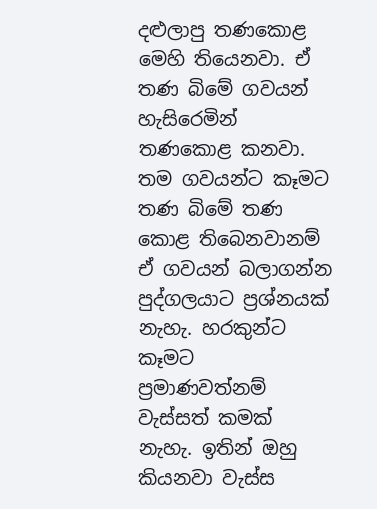දළුලාපු තණකොළ මෙහි තියෙනවා. ඒ තණ බිමේ ගවයන් හැසිරෙමින් තණකොළ කනවා. තම ගවයන්ට කෑමට තණ බිමේ තණ කොළ තිබෙනවානම් ඒ ගවයන් බලාගන්න පුද්ගලයාට ප්‍රශ්නයක් නැහැ. හරකුන්ට කෑමට ප්‍රමාණවත්නම් වැස්සත් කමක් නැහැ. ඉතින් ඔහු කියනවා වැස්ස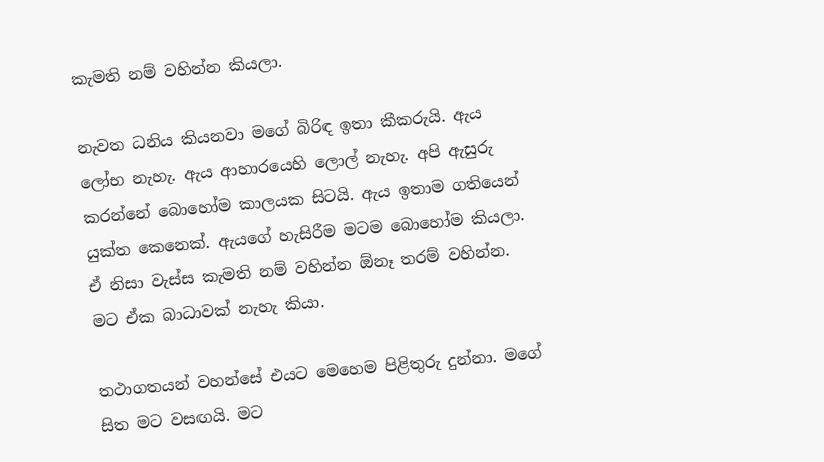කැමති නම් වහින්න කියලා.

නැවත ධනිය කියනවා මගේ බිරිඳ ඉතා කීකරුයි. ඇය ලෝභ නැහැ. ඇය ආහාරයෙහි ලොල් නැහැ. අපි ඇසුරු කරන්නේ බොහෝම කාලයක සිටයි. ඇය ඉතාම ගතියෙන් යුක්ත කෙනෙක්. ඇයගේ හැසිරීම මටම බොහෝම කියලා. ඒ නිසා වැස්ස කැමති නම් වහින්න ඕනෑ තරම් වහින්න. මට ඒක බාධාවක් නැහැ කියා.

තථාගතයන් වහන්සේ එයට මෙහෙම පිළිතුරු දුන්නා. මගේ සිත මට වසඟයි. මට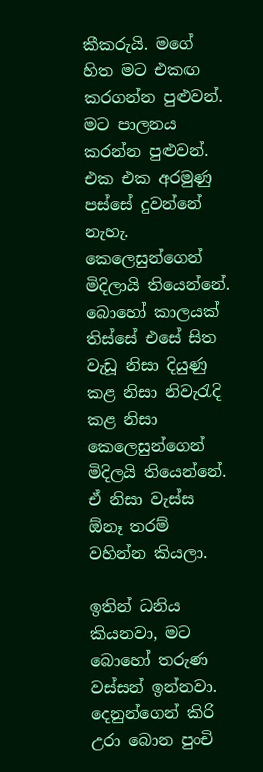කීකරුයි. මගේ හිත මට එකඟ කරගන්න පුළුවන්. මට පාලනය කරන්න පුළුවන්. එක එක අරමුණු පස්සේ දුවන්නේ නැහැ. කෙලෙසුන්ගෙන් මිදිලායි තියෙන්නේ. බොහෝ කාලයක් තිස්සේ එසේ සිත වැඩූ නිසා දියුණු කළ නිසා නිවැරැදි කළ නිසා කෙලෙසුන්ගෙන් මිදිලයි තියෙන්නේ. ඒ නිසා වැස්ස ඕනෑ තරම් වහින්න කියලා.

ඉතින් ධනිය කියනවා, මට බොහෝ තරුණ වස්සන් ඉන්නවා. දෙනුන්ගෙන් කිරි උරා බොන පුංචි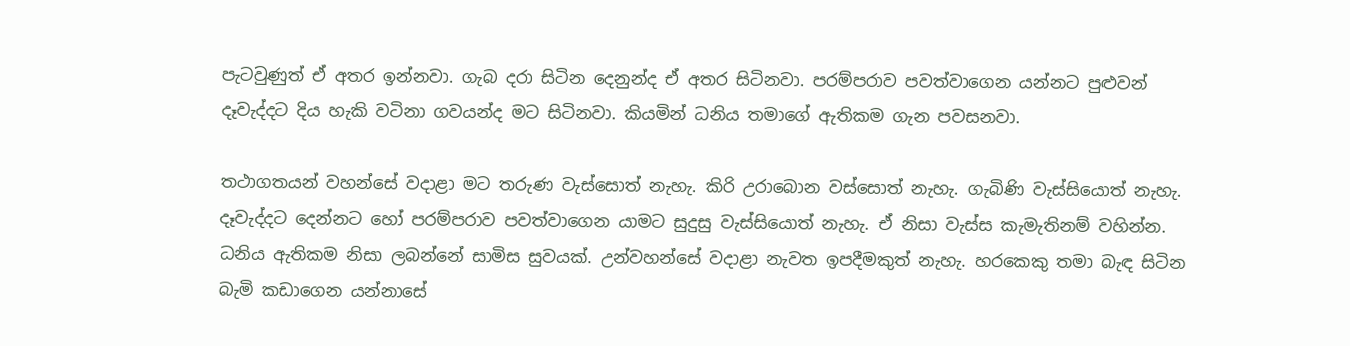පැටවුණුත් ඒ අතර ඉන්නවා. ගැබ දරා සිටින දෙනුන්ද ඒ අතර සිටිනවා. පරම්පරාව පවත්වාගෙන යන්නට පුළුවන් දෑවැද්දට දිය හැකි වටිනා ගවයන්ද මට සිටිනවා. කියමින් ධනිය තමාගේ ඇතිකම ගැන පවසනවා.

තථාගතයන් වහන්සේ වදාළා මට තරුණ වැස්සොත් නැහැ. කිරි උරාබොන වස්සොත් නැහැ. ගැබිණි වැස්සියොත් නැහැ. දෑවැද්දට දෙන්නට හෝ පරම්පරාව පවත්වාගෙන යාමට සුදුසු වැස්සියොත් නැහැ. ඒ නිසා වැස්ස කැමැතිනම් වහින්න. ධනිය ඇතිකම නිසා ලබන්නේ සාමිස සුවයක්. උන්වහන්සේ වදාළා නැවත ඉපදීමකුත් නැහැ. හරකෙකු තමා බැඳ සිටින බැමි කඩාගෙන යන්නාසේ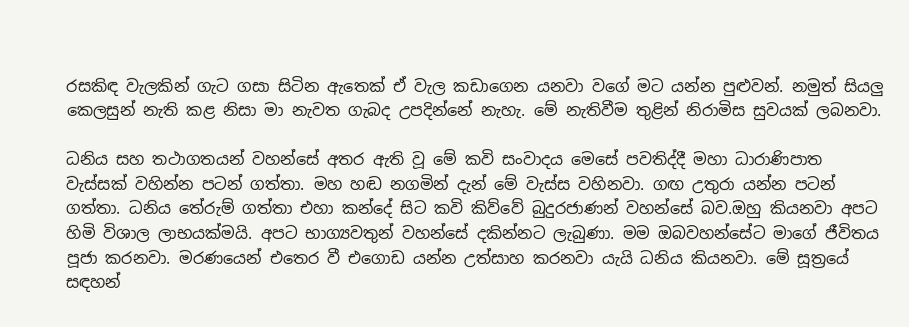රසකිඳ වැලකින් ගැට ගසා සිටින ඇතෙක් ඒ වැල කඩාගෙන යනවා වගේ මට යන්න පුළුවන්. නමුත් සියලු කෙලසුන් නැති කළ නිසා මා නැවත ගැබද උපදින්නේ නැහැ. මේ නැතිවීම තුළින් නිරාමිස සුවයක් ලබනවා.

ධනිය සහ තථාගතයන් වහන්සේ අතර ඇති වූ මේ කවි සංවාදය මෙසේ පවතිද්දී මහා ධාරාණිපාත වැස්සක් වහින්න පටන් ගත්තා. මහ හඬ නගමින් දැන් මේ වැස්ස වහිනවා. ගඟ උතුරා යන්න පටන් ගත්තා. ධනිය තේරුම් ගත්තා එහා කන්දේ සිට කවි කිව්වේ බුදුරජාණන් වහන්සේ බව.ඔහු කියනවා අපට හිමි විශාල ලාභයක්මයි. අපට භාග්‍යවතුන් වහන්සේ දකින්නට ලැබුණා. මම ඔබවහන්සේට මාගේ ජීවිතය පූජා කරනවා. මරණයෙන් එතෙර වී එගොඩ යන්න උත්සාහ කරනවා යැයි ධනිය කියනවා. මේ සූත්‍රයේ සඳහන්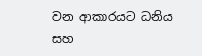වන ආකාරයට ධනිය සහ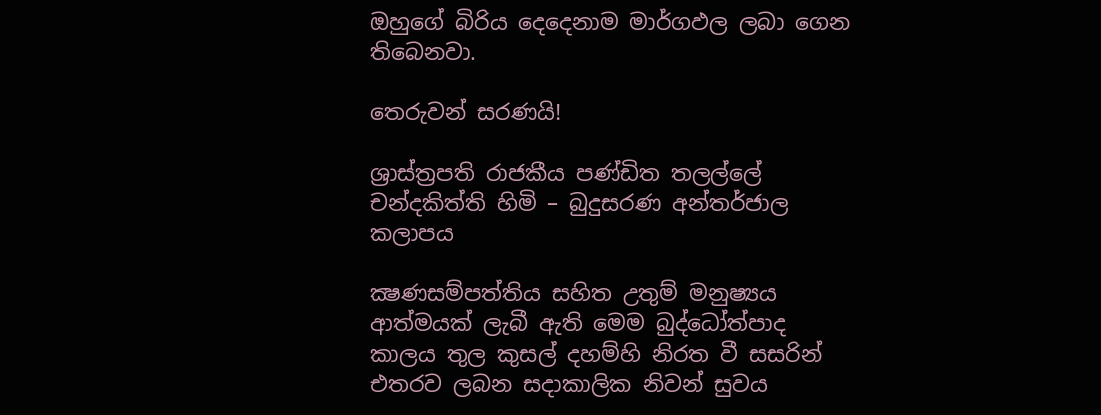ඔහුගේ බිරිය දෙදෙනාම මාර්ගඵල ලබා ගෙන තිබෙනවා.

තෙරුවන් සරණයි!

ශ්‍රාස්ත්‍රපති රාජකීය පණ්ඩිත තලල්ලේ චන්දකිත්ති හිමි – බුදුසරණ අන්තර්ජාල කලාපය

ක්‍ෂණසම්පත්තිය සහිත උතුම් මනුෂ්‍යය ආත්මයක් ලැබී ඇති මෙම බුද්ධෝත්පාද කාලය තුල කුසල් දහම්හි නිරත වී සසරින් එතරව ලබන සදාකාලික නිවන් සුවය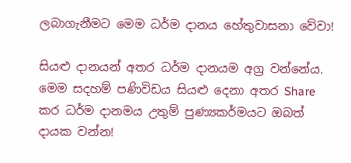ලබාගැනීමට මෙම ධර්ම දානය හේතුවාසනා වේවා!

සියළු දානයන් අතර ධර්ම දානයම අග්‍ර වන්නේය. මෙම සදහම් පණිවිඩය සියළු දෙනා අතර Share කර ධර්ම දානමය උතුම් පුණ්‍යකර්මයට ඔබත් දායක වන්න!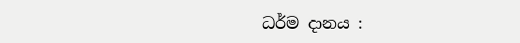ධර්ම දානය :